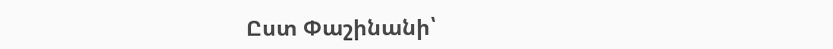Ըստ Փաշինանի՝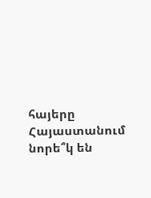հայերը Հայաստանում նորե՞կ են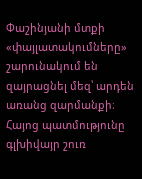Փաշինյանի մտքի «փայլատակումները» շարունակում են զայրացնել մեզ՝ արդեն առանց զարմանքի։ Հայոց պատմությունը գլխիվայր շուռ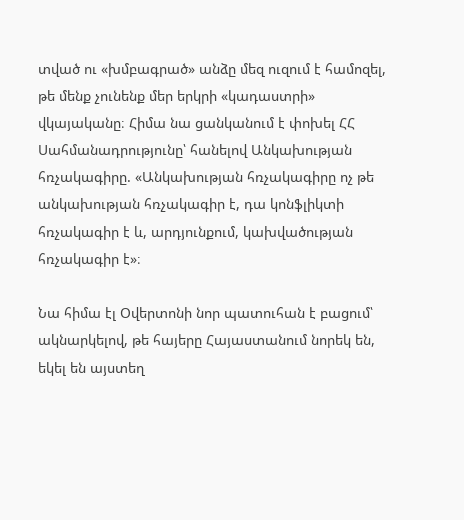տված ու «խմբագրած» անձը մեզ ուզում է համոզել, թե մենք չունենք մեր երկրի «կադաստրի» վկայականը։ Հիմա նա ցանկանում է փոխել ՀՀ Սահմանադրությունը՝ հանելով Անկախության հռչակագիրը. «Անկախության հռչակագիրը ոչ թե անկախության հռչակագիր է, դա կոնֆլիկտի հռչակագիր է և, արդյունքում, կախվածության հռչակագիր է»։

Նա հիմա էլ Օվերտոնի նոր պատուհան է բացում՝ ակնարկելով, թե հայերը Հայաստանում նորեկ են, եկել են այստեղ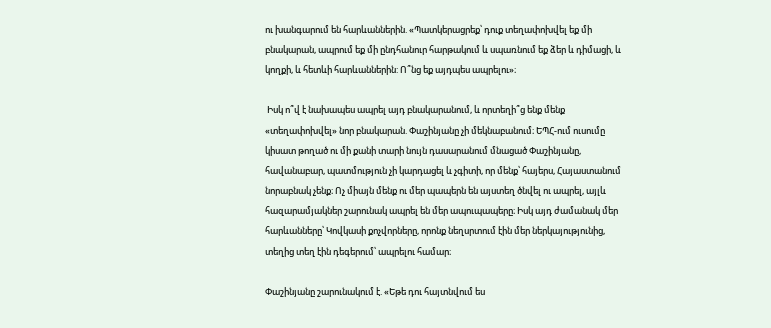ու խանգարում են հարևաններին. «Պատկերացրեք՝ դուք տեղափոխվել եք մի բնակարան, ապրում եք մի ընդհանուր հարթակում և սպառնում եք ձեր և դիմացի, և կողքի, և հետևի հարևաններին: Ո՞նց եք այդպես ապրելու»։

 Իսկ ո՞վ է նախապես ապրել այդ բնակարանում, և որտեղի՞ց ենք մենք «տեղափոխվել» նոր բնակարան. Փաշինյանը չի մեկնաբանում։ ԵՊՀ-ում ուսումը կիսատ թողած ու մի քանի տարի նույն դասարանում մնացած Փաշինյանը, հավանաբար, պատմություն չի կարդացել և չգիտի, որ մենք՝ հայերս, Հայաստանում նորաբնակ չենք։ Ոչ միայն մենք ու մեր պապերն են այստեղ ծնվել ու ապրել, այլև հազարամյակներ շարունակ ապրել են մեր ապուպապերը։ Իսկ այդ ժամանակ մեր հարևանները՝ Կովկասի քոչվորները, որոնք նեղսրտում էին մեր ներկայությունից, տեղից տեղ էին դեգերում՝ ապրելու համար։

Փաշինյանը շարունակում է. «Եթե դու հայտնվում ես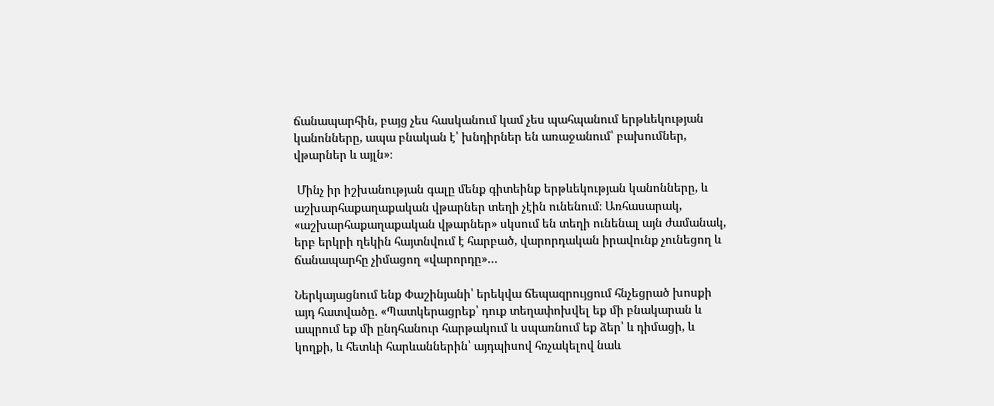ճանապարհին, բայց չես հասկանում կամ չես պահպանում երթևեկության կանոնները, ապա բնական է՝ խնդիրներ են առաջանում՝ բախումներ, վթարներ և այլն»։

 Մինչ իր իշխանության գալը մենք գիտեինք երթևեկության կանոնները, և աշխարհաքաղաքական վթարներ տեղի չէին ունենում։ Առհասարակ, «աշխարհաքաղաքական վթարներ» սկսում են տեղի ունենալ այն ժամանակ, երբ երկրի ղեկին հայտնվում է հարբած, վարորդական իրավունք չունեցող և ճանապարհը չիմացող «վարորդը»…

Ներկայացնում ենք Փաշինյանի՝ երեկվա ճեպազրույցում հնչեցրած խոսքի այդ հատվածը. «Պատկերացրեք՝ դուք տեղափոխվել եք մի բնակարան և ապրում եք մի ընդհանուր հարթակում և սպառնում եք ձեր՝ և դիմացի, և կողքի, և հետևի հարևաններին՝ այդպիսով հռչակելով նաև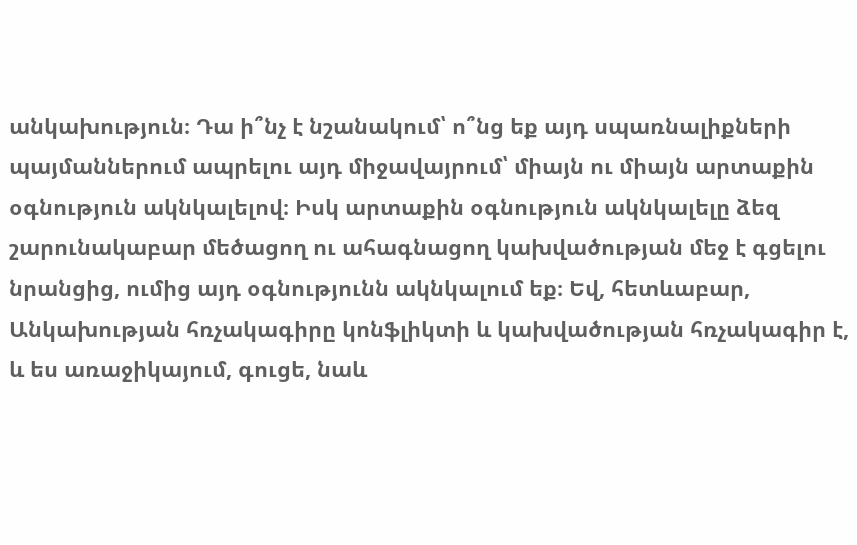անկախություն։ Դա ի՞նչ է նշանակում՝ ո՞նց եք այդ սպառնալիքների պայմաններում ապրելու այդ միջավայրում՝ միայն ու միայն արտաքին օգնություն ակնկալելով։ Իսկ արտաքին օգնություն ակնկալելը ձեզ շարունակաբար մեծացող ու ահագնացող կախվածության մեջ է գցելու նրանցից, ումից այդ օգնությունն ակնկալում եք։ Եվ, հետևաբար, Անկախության հռչակագիրը կոնֆլիկտի և կախվածության հռչակագիր է, և ես առաջիկայում, գուցե, նաև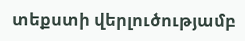տեքստի վերլուծությամբ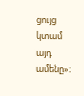ցույց կտամ այդ ամենը»։